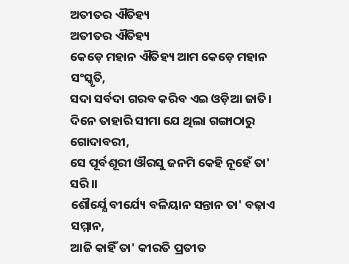ଅତୀତର ଐତିହ୍ୟ
ଅତୀତର ଐତିହ୍ୟ
କେଡ଼େ ମହାନ ଐତିହ୍ୟ ଆମ କେଡ଼େ ମହାନ ସଂସ୍କୃତି,
ସଦା ସର୍ବଦା ଗରବ କରିବ ଏଇ ଓଡ଼ିଆ ଜାତି।
ଦିନେ ତାହାରି ସୀମା ଯେ ଥିଲା ଗଙ୍ଗାଠାରୁ ଗୋଦାବରୀ,
ସେ ପୂର୍ବଶୂରୀ ଔରସୁ ଜନମି କେହି ନୂହେଁ ତା' ସରି।।
ଶୌର୍ଯ୍ଯେ ବୀର୍ଯ୍ୟେ ବଳିୟାନ ସନ୍ତାନ ତା' ବଢ଼ାଏ ସମ୍ମାନ,
ଆଜି କାହିଁ ତା' କୀରତି ପ୍ରତୀତ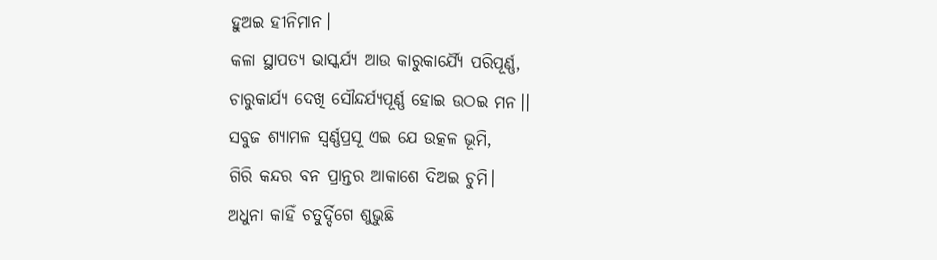ହୁଅଇ ହୀନିମାନ।
କଳା ସ୍ଥାପତ୍ୟ ଭାସ୍କର୍ଯ୍ୟ ଆଉ କାରୁକାର୍ଯ୍ୟୈ ପରିପୂର୍ଣ୍ଣ,
ଚାରୁକାର୍ଯ୍ଯ ଦେଖି ସୌନ୍ଦର୍ଯ୍ୟପୂର୍ଣ୍ଣ ହୋଇ ଉଠଇ ମନ।।
ସବୁଜ ଶ୍ୟାମଳ ସ୍ଵର୍ଣ୍ଣପ୍ରସୂ ଏଇ ଯେ ଉତ୍କଳ ଭୂମି,
ଗିରି କନ୍ଦର ବନ ପ୍ରାନ୍ତର ଆକାଶେ ଦିଅଇ ଚୁମି।
ଅଧୁନା କାହିଁ ଚତୁର୍ଦ୍ଦିଗେ ଶୁଭୁଛି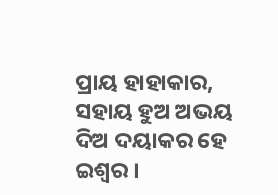ପ୍ରାୟ ହାହାକାର,
ସହାୟ ହୁଅ ଅଭୟ ଦିଅ ଦୟାକର ହେ ଇଶ୍ଵର ।